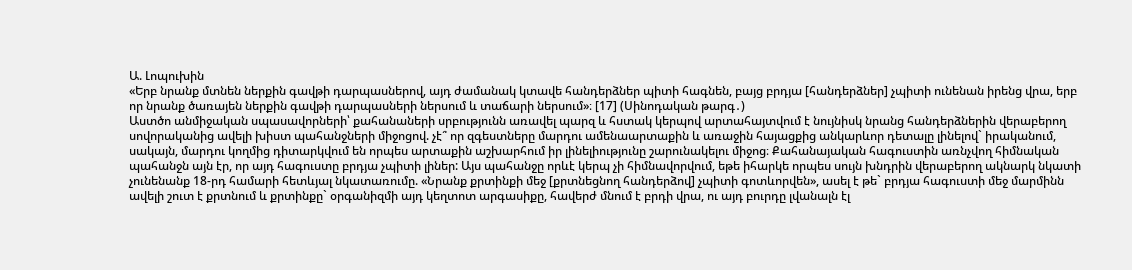Ա. Լոպուխին
«Երբ նրանք մտնեն ներքին գավթի դարպասներով, այդ ժամանակ կտավե հանդերձներ պիտի հագնեն, բայց բրդյա [հանդերձներ] չպիտի ունենան իրենց վրա, երբ որ նրանք ծառայեն ներքին գավթի դարպասների ներսում և տաճարի ներսում»։ [17] (Սինոդական թարգ․)
Աստծո անմիջական սպասավորների՝ քահանաների սրբությունն առավել պարզ և հստակ կերպով արտահայտվում է նույնիսկ նրանց հանդերձներին վերաբերող սովորականից ավելի խիստ պահանջների միջոցով. չէ՞ որ զգեստները մարդու ամենաարտաքին և առաջին հայացքից անկարևոր դետալը լինելով` իրականում, սակայն, մարդու կողմից դիտարկվում են որպես արտաքին աշխարհում իր լինելիությունը շարունակելու միջոց։ Քահանայական հագուստին առնչվող հիմնական պահանջն այն էր, որ այդ հագուստը բրդյա չպիտի լիներ: Այս պահանջը որևէ կերպ չի հիմնավորվում, եթե իհարկե որպես սույն խնդրին վերաբերող ակնարկ նկատի չունենանք 18-րդ համարի հետևյալ նկատառումը. «Նրանք քրտինքի մեջ [քրտնեցնող հանդերձով] չպիտի գոտևորվեն», ասել է թե` բրդյա հագուստի մեջ մարմինն ավելի շուտ է քրտնում և քրտինքը` օրգանիզմի այդ կեղտոտ արգասիքը, հավերժ մնում է բրդի վրա, ու այդ բուրդը լվանալն էլ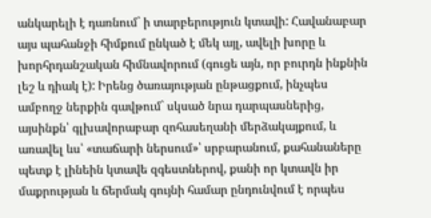անկարելի է դառնում` ի տարբերություն կտավի: Հավանաբար այս պահանջի հիմքում ընկած է մեկ այլ, ավելի խորը և խորհրդանշական հիմնավորում (գուցե այն, որ բուրդն ինքնին լեշ և դիակ է): Իրենց ծառայության ընթացքում, ինչպես ամբողջ ներքին գավթում` սկսած նրա դարպասներից, այսինքն՝ գլխավորաբար զոհասեղանի մերձակայքում, և առավել ևս՝ «տաճարի ներսում»՝ սրբարանում, քահանաները պետք է լինեին կտավե զգեստներով, քանի որ կտավն իր մաքրության և ճերմակ գույնի համար ընդունվում է որպես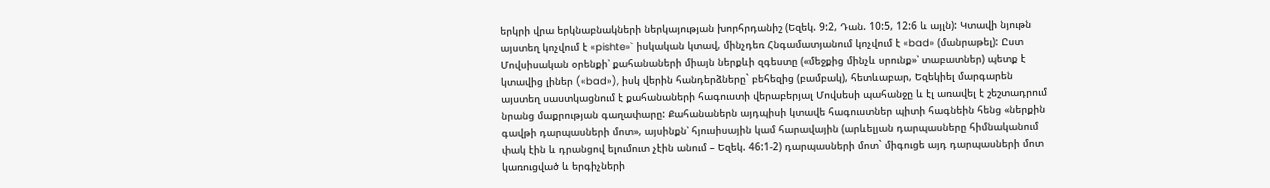երկրի վրա երկնաբնակների ներկայության խորհրդանիշ (Եզեկ. 9:2, Դան. 10:5, 12:6 և այլն): Կտավի նյութն այստեղ կոչվում է «pishte»` իսկական կտավ, մինչդեռ Հնգամատյանում կոչվում է «bad» (մանրաթել): Ըստ Մովսիսական օրենքի՝ քահանաների միայն ներքևի զգեստը («մեջքից մինչև սրունք»՝ տաբատներ) պետք է կտավից լիներ («bad»), իսկ վերին հանդերձները` բեհեզից (բամբակ), հետևաբար, Եզեկիել մարգարեն այստեղ սաստկացնում է քահանաների հագուստի վերաբերյալ Մովսեսի պահանջը և էլ առավել է շեշտադրում նրանց մաքրության գաղափարը: Քահանաներն այդպիսի կտավե հագուստներ պիտի հագնեին հենց «ներքին գավթի դարպասների մոտ», այսինքն՝ հյուսիսային կամ հարավային (արևելյան դարպասները հիմնականում փակ էին և դրանցով ելումուտ չէին անում – Եզեկ. 46:1-2) դարպասների մոտ` միգուցե այդ դարպասների մոտ կառուցված և երգիչների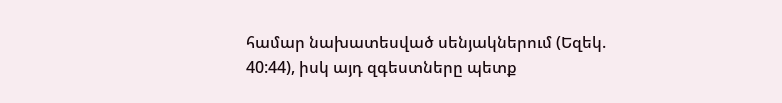համար նախատեսված սենյակներում (Եզեկ. 40:44), իսկ այդ զգեստները պետք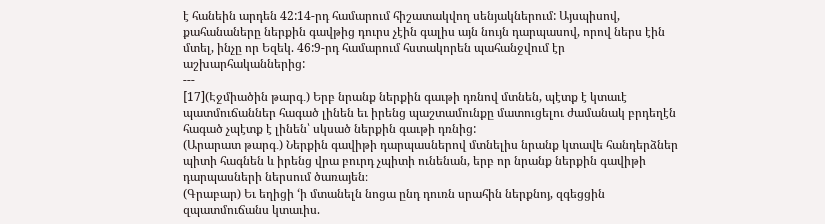է հանեին արդեն 42:14-րդ համարում հիշատակվող սենյակներում: Այսպիսով, քահանաները ներքին գավթից դուրս չէին գալիս այն նույն դարպասով, որով ներս էին մտել, ինչը որ Եզեկ. 46:9-րդ համարում հստակորեն պահանջվում էր աշխարհականներից:
---
[17](Էջմիածին թարգ․) Երբ նրանք ներքին գաւթի դռնով մտնեն, պէտք է կտաւէ պատմուճաններ հագած լինեն եւ իրենց պաշտամունքը մատուցելու ժամանակ բրդեղէն հագած չպէտք է լինեն՝ սկսած ներքին գաւթի դռնից:
(Արարատ թարգ․) Ներքին գավիթի դարպասներով մտնելիս նրանք կտավե հանդերձներ պիտի հագնեն և իրենց վրա բուրդ չպիտի ունենան, երբ որ նրանք ներքին գավիթի դարպասների ներսում ծառայեն։
(Գրաբար) Եւ եղիցի ‘ի մտանելն նոցա ընդ դուռն սրահին ներքնոյ, զգեցցին զպատմուճանս կտաւիս.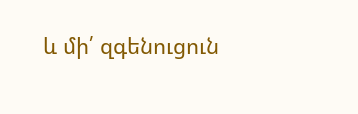և մի՛ զգենուցուն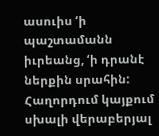ասուիս ‘ի պաշտամանն իւրեանց, ‘ի դրանէ ներքին սրահին:
Հաղորդում կայքում սխալի վերաբերյալ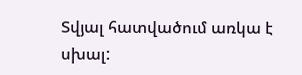Տվյալ հատվածում առկա է սխալ: